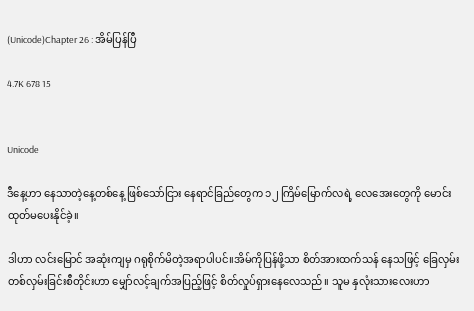(Unicode)Chapter 26 : အိမ်ပြန်ပြီ

4.7K 678 15


Unicode

ဒီနေ့ဟာ နေသာတဲ့နေ့တစ်နေ့ ဖြစ်သော်ငြား နေရာင်ခြည်တွေက ၁၂ ကြိမ်မြောက်လရဲ့ လေအေးတွေကို မောင်းထုတ်မပေးနိုင်ခဲ့။

ဒါဟာ လင်းမြောင် အဆုံးကျမှ ဂရုစိုက်မိတဲ့အရာပါပင်။အိမ်ကိုပြန်ဖို့သာ စိတ်အားထက်သန် နေသဖြင့် ခြေလှမ်းတစ်လှမ်းခြင်းစီတိုင်းဟာ မျှော်လင့်ချက်အပြည့်ဖြင့် စိတ်လှုပ်ရှားနေလေသည်။ သူမ နှလုံးသားလေးဟာ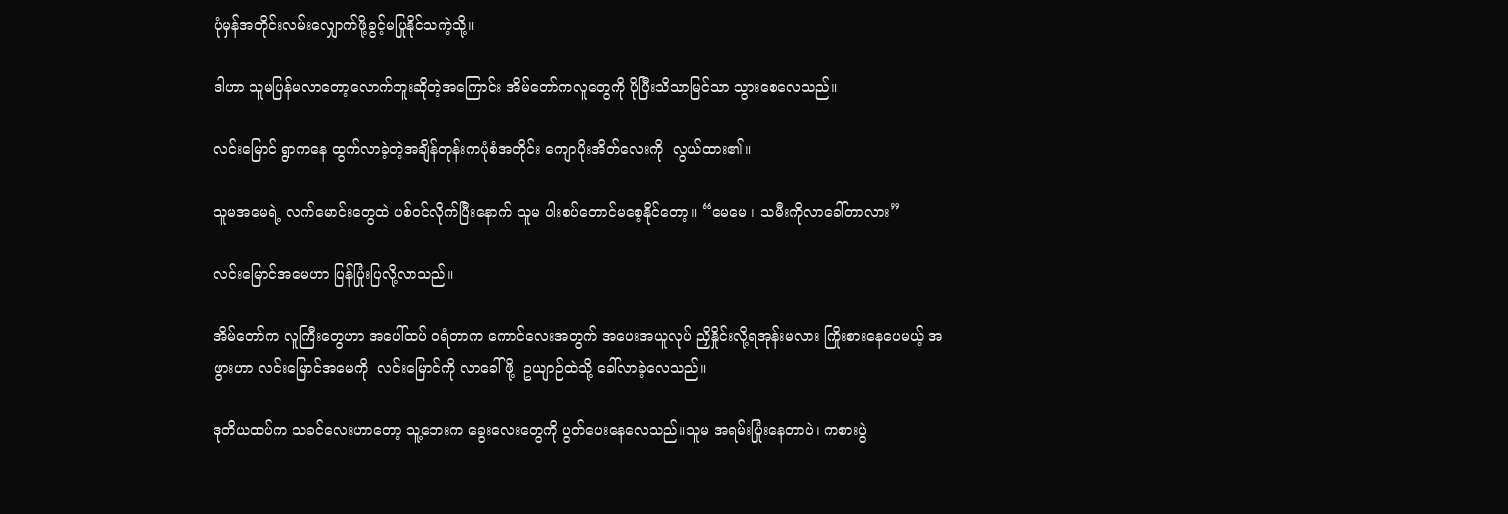ပုံမှန်အတိုင်းလမ်းလျှောက်ဖို့ခွင့်မပြုနိုင်သကဲ့သို့။

ဒါဟာ သူမပြန်မလာတော့လောက်ဘူးဆိုတဲ့အကြောင်း အိမ်တော်ကလူတွေကို ပိုပြီးသိသာမြင်သာ သွားစေလေသည်။

လင်းမြောင် ရွာကနေ ထွက်လာခဲ့တဲ့အချိန်တုန်းကပုံစံအတိုင်း ကျောပိုးအိတ်လေးကို  လွယ်ထား၏။

သူမအမေရဲ့ လက်မောင်းတွေထဲ ပစ်ဝင်လိုက်ပြီးနောက် သူမ ပါးစပ်တောင်မစေ့နိုင်တော့။ “မေမေ ၊ သမီးကိုလာခေါ်တာလား”

လင်းမြောင်အမေဟာ ပြန်ပြုံးပြလို့လာသည်။

အိမ်တော်က လူကြီးတွေဟာ အပေါ်ထပ် ဝရံတာက ကောင်လေးအတွက် အပေးအယူလုပ် ညှိနှိုင်းလို့ရအုန်းမလား ကြိုးစားနေပေမယ့် အဖွားဟာ လင်းမြောင်အမေကို  လင်းမြောင်ကို လာခေါ်ဖို့  ဥယျာဉ်ထဲသို့ ခေါ်လာခဲ့လေသည်။

ဒုတိယထပ်က သခင်လေးဟာတော့ သူ့ဘေးက ခွေးလေးတွေကို ပွတ်ပေးနေလေသည်။သူမ အရမ်းပြုံးနေတာပဲ၊ ကစားပွဲ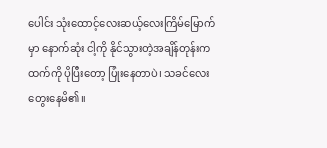ပေါင်း သုံးထောင့်လေးဆယ့်လေးကြိမ်မြောက်မှာ နောက်ဆုံး ငါ့ကို နိုင်သွားတဲ့အချိန်တုန်းကထက်ကို ပိုပြီးတော့ ပြုံးနေတာပဲ၊ သခင်လေး တွေးနေမိ၏။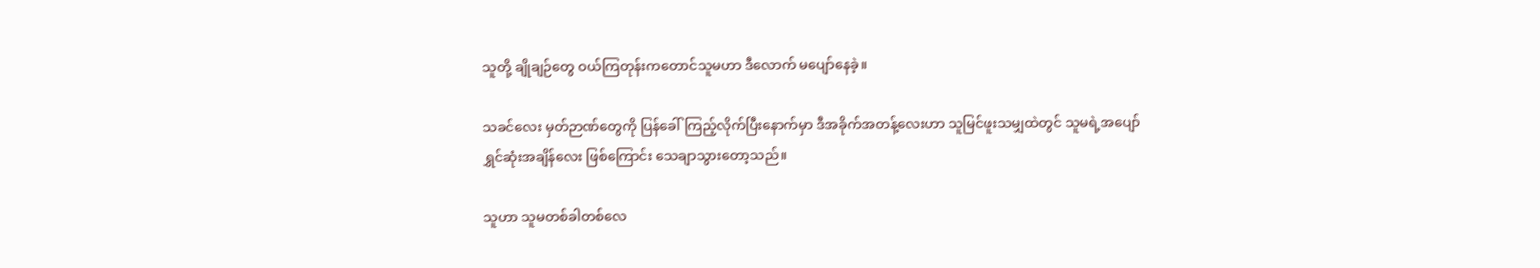သူတို့ ချိုချဉ်တွေ ဝယ်ကြတုန်းကတောင်သူမဟာ ဒီလောက် မပျော်နေခဲ့။

သခင်လေး မှတ်ဉာဏ်တွေကို ပြန်ခေါ်ကြည့်လိုက်ပြီးနောက်မှာ ဒီအခိုက်အတန့်လေးဟာ သူမြင်ဖူးသမျှထဲတွင် သူမရဲ့အပျော်ရွှင်ဆုံးအချိန်လေး ဖြစ်ကြောင်း သေချာသွားတော့သည်။

သူဟာ သူမတစ်ခါတစ်လေ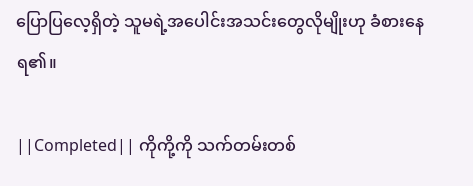ပြောပြလေ့ရှိတဲ့ သူမရဲ့အပေါင်းအသင်းတွေလိုမျိုးဟု ခံစားနေရ၏။

||Completed|| ကိုကို့ကို သက်တမ်းတစ်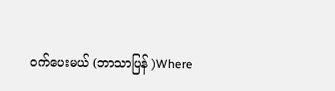ဝက်ပေးမယ် (ဘာသာပြန် )Where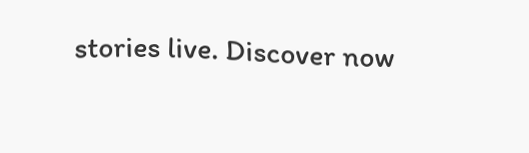stories live. Discover now